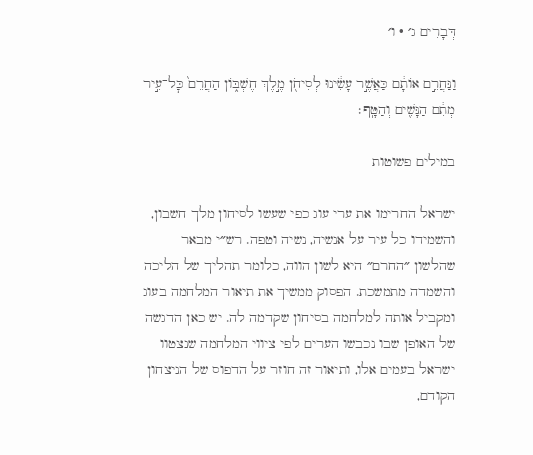דְּבָרִים ג׳ · ו׳

וַנַּחֲרֵ֣ם אוֹתָ֔ם כַּאֲשֶׁ֣ר עָשִׂ֔ינוּ לְסִיחֹ֖ן מֶ֣לֶךְ חֶשְׁבּ֑וֹן הַחֲרֵם֙ כׇּל־עִ֣יר מְתִ֔ם הַנָּשִׁ֖ים וְהַטָּֽף׃

במילים פשוטות

ישראל החרימו את ערי עוג כפי שעשו לסיחון מלך חשבון, והשמידו כל עיר על אנשיה, נשיה וטפה. רש״י מבאר שהלשון ״החרם״ היא לשון הווה, כלומר תהליך של הליכה והשמדה מתמשכת. הפסוק ממשיך את תיאור המלחמה בעוג ומקביל אותה למלחמה בסיחון שקדמה לה. יש כאן הדגשה של האופן שבו נכבשו הערים לפי ציווי המלחמה שנצטוו ישראל בעמים אלו, ותיאור זה חוזר על הדפוס של הניצחון הקודם,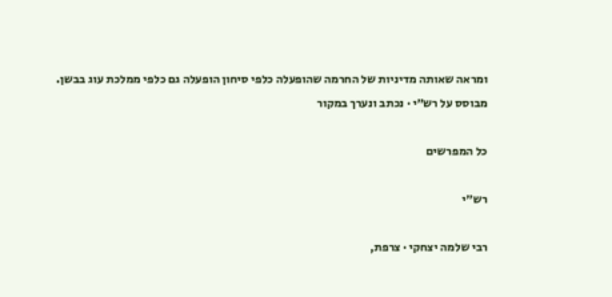ומראה שאותה מדיניות של החרמה שהופעלה כלפי סיחון הופעלה גם כלפי ממלכת עוג בבשן.
מבוסס על רש״י · נכתב ונערך במקור

כל המפרשים

רש״י

רבי שלמה יצחקי · צרפת,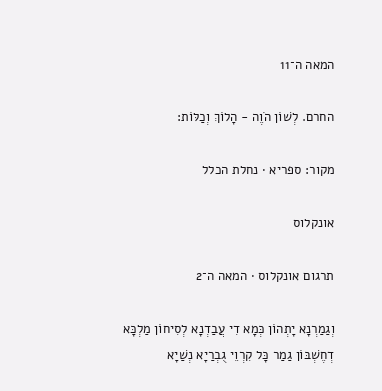המאה ה־11

החרם. לְשׁוֹן הֹוֶה - הָלוֹךְ וְכַלּוֹת:

מקור: ספריא · נחלת הכלל

אונקלוס

תרגום אונקלוס · המאה ה־2

וְגַמַרְנָא יָתְהוֹן כְּמָא דִי עֲבַדְנָא לְסִיחוֹן מַלְכָּא דְחֶשְׁבּוֹן גַמַר כָּל קִרְוֵי גֻבְרַיָא נְשַׁיָא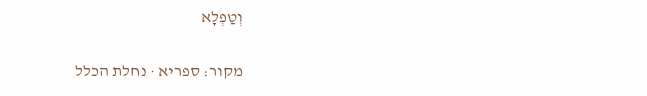וְטַפְלָא

מקור: ספריא · נחלת הכלל